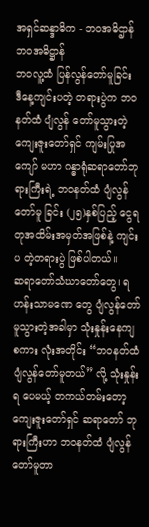အရှင်ဆန္ဒာဓိက - ဘ၀အဓိဌာန်
ဘဝအဓိဋ္ဌာန်
ဘဝလူ့ထံ ပြန်လွန်တော်မူခြင်း
ဒီနေ့ကျင်းပတဲ့ တရားပွဲက ဘဝနတ်ထံ ပျံလွန် တော်မူသွားတဲ့ ကျေးဇူးတော်ရှင် ကျမ်းပြုအကျော် မဟာ ဂန္ဓာရုံဆရာတော်ဘုရားကြီးရဲ့ ဘဝနတ်ထံ ပျံလွန်တော်မူ ခြင်း (၂၅)နှစ်ပြည့် ငွေရတုအထိမ်းအမှတ်အဖြစ်နဲ့ ကျင်းပ တဲ့တရားပွဲ ဖြစ်ပါတယ်။
ဆရာတော်သံဃာတော်တွေ၊ ရဟန်းသာမဏေ တွေ ပျံလွန်တော်မူသွားတဲ့အခါမှာ သုံးနှုန်းနေကျ စကား လုံးအတိုင်း “ဘဝနတ်ထံ ပျံလွန်တော်မူတယ်” လို့ သုံးနှုန်းရ ပေမယ့် တကယ်တမ်းတော့ ကျေးဇူးတော်ရှင် ဆရာတော် ဘုရားကြီးဟာ ဘဝနတ်ထံ ပျံလွန်တော်မူတာ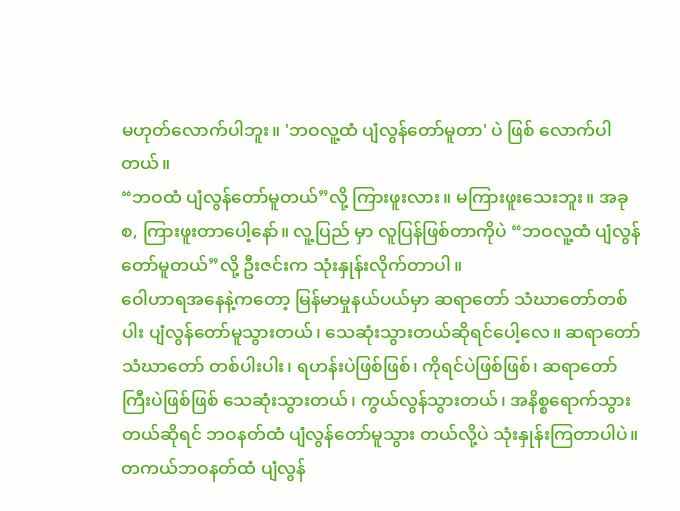မဟုတ်လောက်ပါဘူး။ 'ဘဝလူ့ထံ ပျံလွန်တော်မူတာ' ပဲ ဖြစ် လောက်ပါတယ်။
“ဘဝထံ ပျံလွန်တော်မူတယ်”လို့ ကြားဖူးလား။ မကြားဖူးသေးဘူး။ အခု စ, ကြားဖူးတာပေါ့နော်။ လူ့ပြည် မှာ လူပြန်ဖြစ်တာကိုပဲ “ဘဝလူ့ထံ ပျံလွန်တော်မူတယ်”လို့ ဦးဇင်းက သုံးနှုန်းလိုက်တာပါ။
ဝေါဟာရအနေနဲ့ကတော့ မြန်မာမှုနယ်ပယ်မှာ ဆရာတော် သံဃာတော်တစ်ပါး ပျံလွန်တော်မူသွားတယ်၊ သေဆုံးသွားတယ်ဆိုရင်ပေါ့လေ။ ဆရာတော် သံဃာတော် တစ်ပါးပါး၊ ရဟန်းပဲဖြစ်ဖြစ်၊ ကိုရင်ပဲဖြစ်ဖြစ်၊ ဆရာတော် ကြီးပဲဖြစ်ဖြစ် သေဆုံးသွားတယ်၊ ကွယ်လွန်သွားတယ်၊ အနိစ္စရောက်သွားတယ်ဆိုရင် ဘဝနတ်ထံ ပျံလွန်တော်မူသွား တယ်လို့ပဲ သုံးနှုန်းကြတာပါပဲ။ တကယ်ဘဝနတ်ထံ ပျံလွန်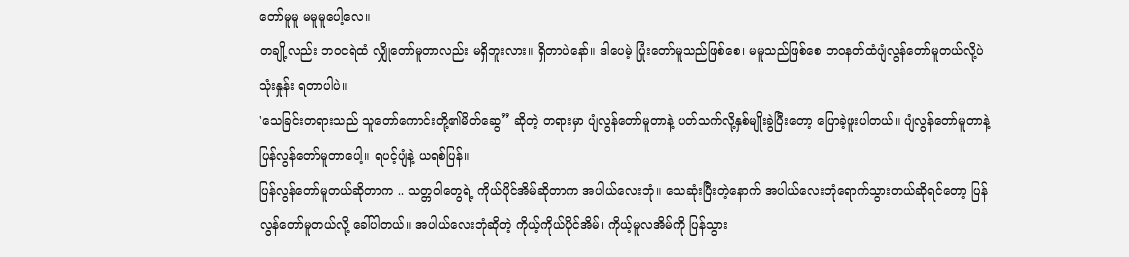တော်မူမူ မမူမူပေါ့လေ။
တချို့လည်း ဘဝငရဲထံ လျှိုတော်မူတာလည်း မရှိဘူးလား။ ရှိတာပဲနော်။ ဒါပေမဲ့ ပြုံးတော်မူသည်ဖြစ်စေ၊ မမူသည်ဖြစ်စေ ဘဝနတ်ထံပျံလွန်တော်မူတယ်လို့ပဲ သုံးနှုန်း ရတာပါပဲ။
'သေခြင်းတရားသည် သူတော်ကောင်းတို့၏မိတ်ဆွေ” ဆိုတဲ့ တရားမှာ ပျံလွန်တော်မူတာနဲ့ ပတ်သက်လို့နှစ်မျိုးခွဲပြီးတော့ ပြောခဲ့ဖူးပါတယ်။ ပျံလွန်တော်မူတာနဲ့ ပြန်လွန်တော်မူတာပေါ့။ ရပင့်ပျံနဲ့ ယရစ်ပြန်။
ပြန်လွန်တော်မူတယ်ဆိုတာက .. သတ္တဝါတွေရဲ့ ကိုယ်ပိုင်အိမ်ဆိုတာက အပါယ်လေးဘုံ။ သေဆုံးပြီးတဲ့နောက် အပါယ်လေးဘုံရောက်သွားတယ်ဆိုရင်တော့ ပြန်လွန်တော်မူတယ်လို့ ခေါ်ပါတယ်။ အပါယ်လေးဘုံဆိုတဲ့ ကိုယ့်ကိုယ်ပိုင်အိမ်၊ ကိုယ့်မူလအိမ်ကို ပြန်သွား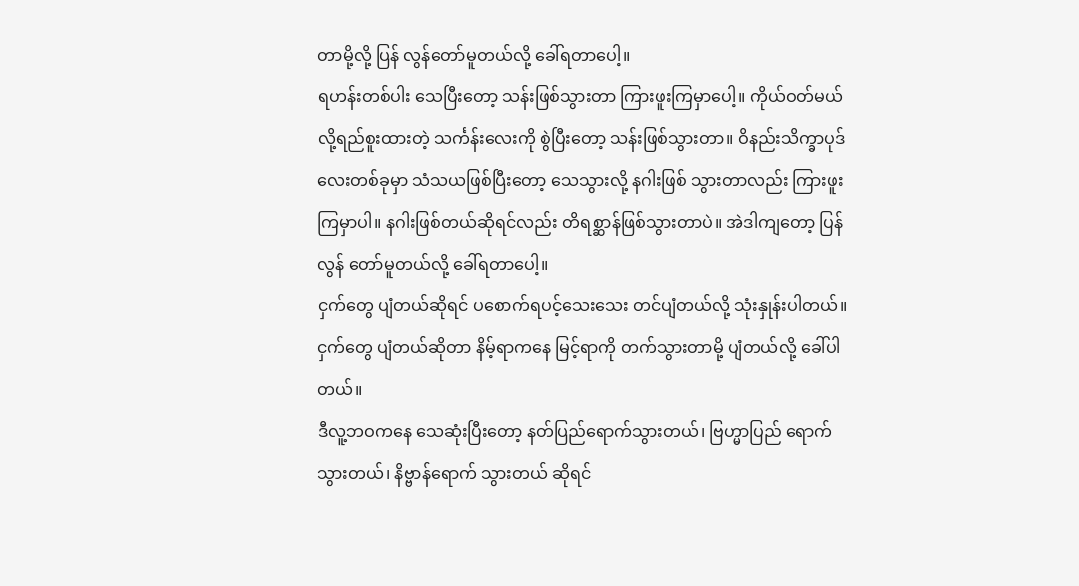တာမို့လို့ ပြန် လွန်တော်မူတယ်လို့ ခေါ်ရတာပေါ့။
ရဟန်းတစ်ပါး သေပြီးတော့ သန်းဖြစ်သွားတာ ကြားဖူးကြမှာပေါ့။ ကိုယ်ဝတ်မယ်လို့ရည်စူးထားတဲ့ သင်္ကန်းလေးကို စွဲပြီးတော့ သန်းဖြစ်သွားတာ။ ဝိနည်းသိက္ခာပုဒ် လေးတစ်ခုမှာ သံသယဖြစ်ပြီးတော့ သေသွားလို့ နဂါးဖြစ် သွားတာလည်း ကြားဖူးကြမှာပါ။ နဂါးဖြစ်တယ်ဆိုရင်လည်း တိရစ္ဆာန်ဖြစ်သွားတာပဲ။ အဲဒါကျတော့ ပြန်လွန် တော်မူတယ်လို့ ခေါ်ရတာပေါ့။
ငှက်တွေ ပျံတယ်ဆိုရင် ပစောက်ရပင့်သေးသေး တင်ပျံတယ်လို့ သုံးနှုန်းပါတယ်။ ငှက်တွေ ပျံတယ်ဆိုတာ နိမ့်ရာကနေ မြင့်ရာကို တက်သွားတာမို့ ပျံတယ်လို့ ခေါ်ပါတယ်။
ဒီလူ့ဘဝကနေ သေဆုံးပြီးတော့ နတ်ပြည်ရောက်သွားတယ်၊ ဗြဟ္မာပြည် ရောက်သွားတယ်၊ နိဗ္ဗာန်ရောက် သွားတယ် ဆိုရင်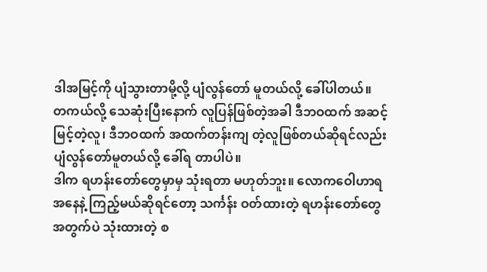ဒါအမြင့်ကို ပျံသွားတာမို့လို့ ပျံလွန်တော် မူတယ်လို့ ခေါ်ပါတယ်။
တကယ်လို့ သေဆုံးပြီးနောက် လူပြန်ဖြစ်တဲ့အခါ ဒီဘဝထက် အဆင့်မြင့်တဲ့လူ၊ ဒီဘဝထက် အထက်တန်းကျ တဲ့လူဖြစ်တယ်ဆိုရင်လည်း ပျံလွန်တော်မူတယ်လို့ ခေါ်ရ တာပါပဲ။
ဒါက ရဟန်းတော်တွေမှာမှ သုံးရတာ မဟုတ်ဘူး။ လောကဝေါဟာရအနေနဲ့ ကြည့်မယ်ဆိုရင်တော့ သင်္ကန်း ဝတ်ထားတဲ့ ရဟန်းတော်တွေအတွက်ပဲ သုံးထားတဲ့ စ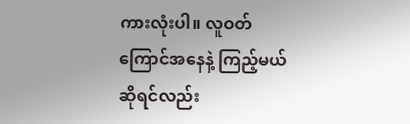ကားလုံးပါ။ လူဝတ်ကြောင်အနေနဲ့ ကြည့်မယ်ဆိုရင်လည်း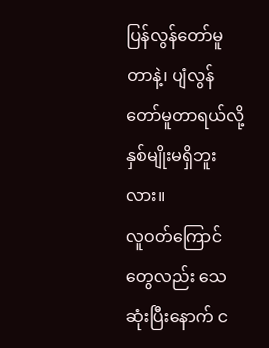ပြန်လွန်တော်မူတာနဲ့၊ ပျံလွန်တော်မူတာရယ်လို့ နှစ်မျိုးမရှိဘူး လား။
လူဝတ်ကြောင်တွေလည်း သေဆုံးပြီးနောက် င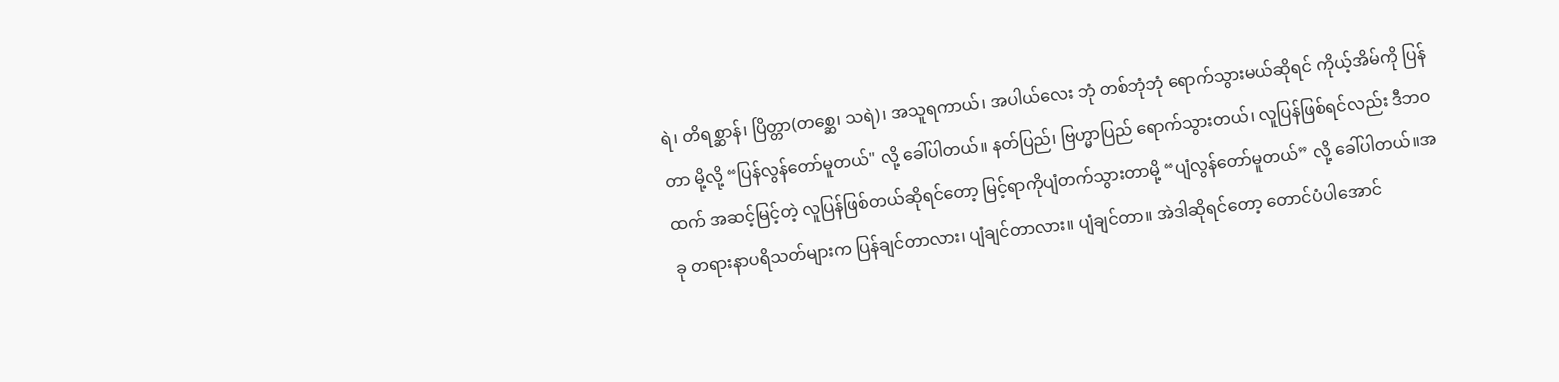ရဲ၊ တိရစ္ဆာန်၊ ပြိတ္တာ(တစ္ဆေ၊ သရဲ)၊ အသူရကာယ်၊ အပါယ်လေး ဘုံ တစ်ဘုံဘုံ ရောက်သွားမယ်ဆိုရင် ကိုယ့်အိမ်ကို ပြန်တာ မို့လို့ “ပြန်လွန်တော်မူတယ်" လို့ ခေါ်ပါတယ်။ နတ်ပြည်၊ ဗြဟ္မာပြည် ရောက်သွားတယ်၊ လူပြန်ဖြစ်ရင်လည်း ဒီဘဝထက် အဆင့်မြင့်တဲ့ လူပြန်ဖြစ်တယ်ဆိုရင်တော့ မြင့်ရာကိုပျံတက်သွားတာမို့ “ပျံလွန်တော်မူတယ်” လို့ ခေါ်ပါတယ်။အခု တရားနာပရိသတ်များက ပြန်ချင်တာလား၊ ပျံချင်တာလား။ ပျံချင်တာ။ အဲဒါဆိုရင်တော့ တောင်ပံပါအောင်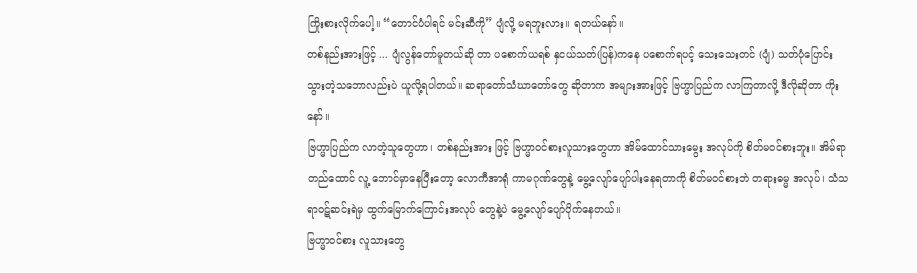ကြိုးစားလိုက်ပေါ့။ “တောင်ပံပါရင် မင်းဆီကို” ပျံလို့ မရဘူးလား။ ရတယ်နော်။
တစ်နည်းအားဖြင့် ... ပျံလွန်တော်မူတယ်ဆို တာ ပစောက်ယရစ် နှငယ်သတ်(ပြန်)ကနေ ပစောက်ရပင့် သေးသေးတင် (ပျံ) သတ်ပုံပြောင်းသွားတဲ့သဘောလည်းပဲ ယူလို့ရပါတယ်။ ဆရာတော်သံဃာတော်တွေ ဆိုတာက အများအားဖြင့် ဗြဟ္မာပြည်က လာကြတာလို့ ဒီလိုဆိုတာ ကိုးနော်။
ဗြဟ္မာပြည်က လာတဲ့သူတွေဟာ၊ တစ်နည်းအား ဖြင့် ဗြဟ္မာဝင်စားလူသားတွေဟာ အိမ်ထောင်သားမွေး အလုပ်ကို စိတ်မဝင်စားဘူး။ အိမ်ရာတည်ထောင် လူ့ ဘောင်မှာနေပြီးတော့ လောကီအာရုံ ကာမဂုဏ်တွေနဲ့ မွေ့လျော်ပျော်ပါးနေရတာကို စိတ်မဝင်စားဘဲ တရားဓမ္မ အလုပ်၊ သံသရာဝဋ်ဆင်းရဲမှ ထွက်မြောက်ကြောင်းအလုပ် တွေနဲ့ပဲ မွေ့လျော်ပျော်ပိုက်နေတယ်။
ဗြဟ္မာဝင်စား လူသားတွေ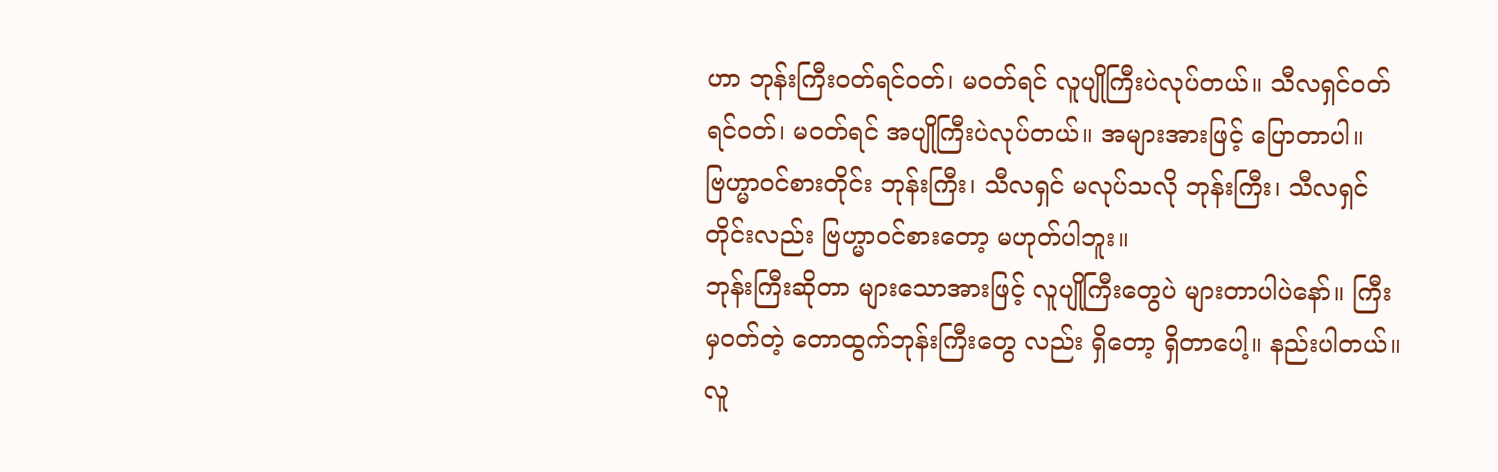ဟာ ဘုန်းကြီးဝတ်ရင်ဝတ်၊ မဝတ်ရင် လူပျိုကြီးပဲလုပ်တယ်။ သီလရှင်ဝတ်ရင်ဝတ်၊ မဝတ်ရင် အပျိုကြီးပဲလုပ်တယ်။ အများအားဖြင့် ပြောတာပါ။ ဗြဟ္မာဝင်စားတိုင်း ဘုန်းကြီး၊ သီလရှင် မလုပ်သလို ဘုန်းကြီး၊ သီလရှင်တိုင်းလည်း ဗြဟ္မာဝင်စားတော့ မဟုတ်ပါဘူး။
ဘုန်းကြီးဆိုတာ များသောအားဖြင့် လူပျိုကြီးတွေပဲ များတာပါပဲနော်။ ကြီးမှဝတ်တဲ့ တောထွက်ဘုန်းကြီးတွေ လည်း ရှိတော့ ရှိတာပေါ့။ နည်းပါတယ်။ လူ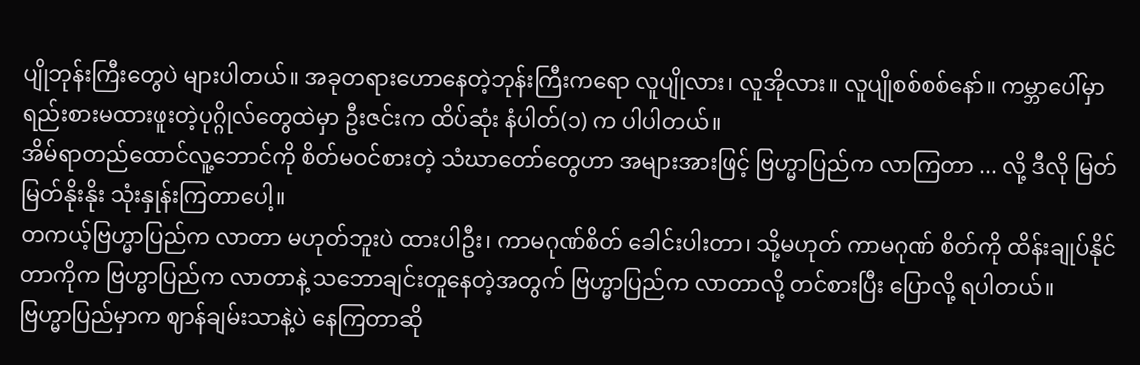ပျိုဘုန်းကြီးတွေပဲ များပါတယ်။ အခုတရားဟောနေတဲ့ဘုန်းကြီးကရော လူပျိုလား၊ လူအိုလား။ လူပျိုစစ်စစ်နော်။ ကမ္ဘာပေါ်မှာ ရည်းစားမထားဖူးတဲ့ပုဂ္ဂိုလ်တွေထဲမှာ ဦးဇင်းက ထိပ်ဆုံး နံပါတ်(၁) က ပါပါတယ်။
အိမ်ရာတည်ထောင်လူ့ဘောင်ကို စိတ်မဝင်စားတဲ့ သံဃာတော်တွေဟာ အများအားဖြင့် ဗြဟ္မာပြည်က လာကြတာ ... လို့ ဒီလို မြတ်မြတ်နိုးနိုး သုံးနှုန်းကြတာပေါ့။
တကယ့်ဗြဟ္မာပြည်က လာတာ မဟုတ်ဘူးပဲ ထားပါဦး၊ ကာမဂုဏ်စိတ် ခေါင်းပါးတာ၊ သို့မဟုတ် ကာမဂုဏ် စိတ်ကို ထိန်းချုပ်နိုင်တာကိုက ဗြဟ္မာပြည်က လာတာနဲ့ သဘောချင်းတူနေတဲ့အတွက် ဗြဟ္မာပြည်က လာတာလို့ တင်စားပြီး ပြောလို့ ရပါတယ်။
ဗြဟ္မာပြည်မှာက ဈာန်ချမ်းသာနဲ့ပဲ နေကြတာဆို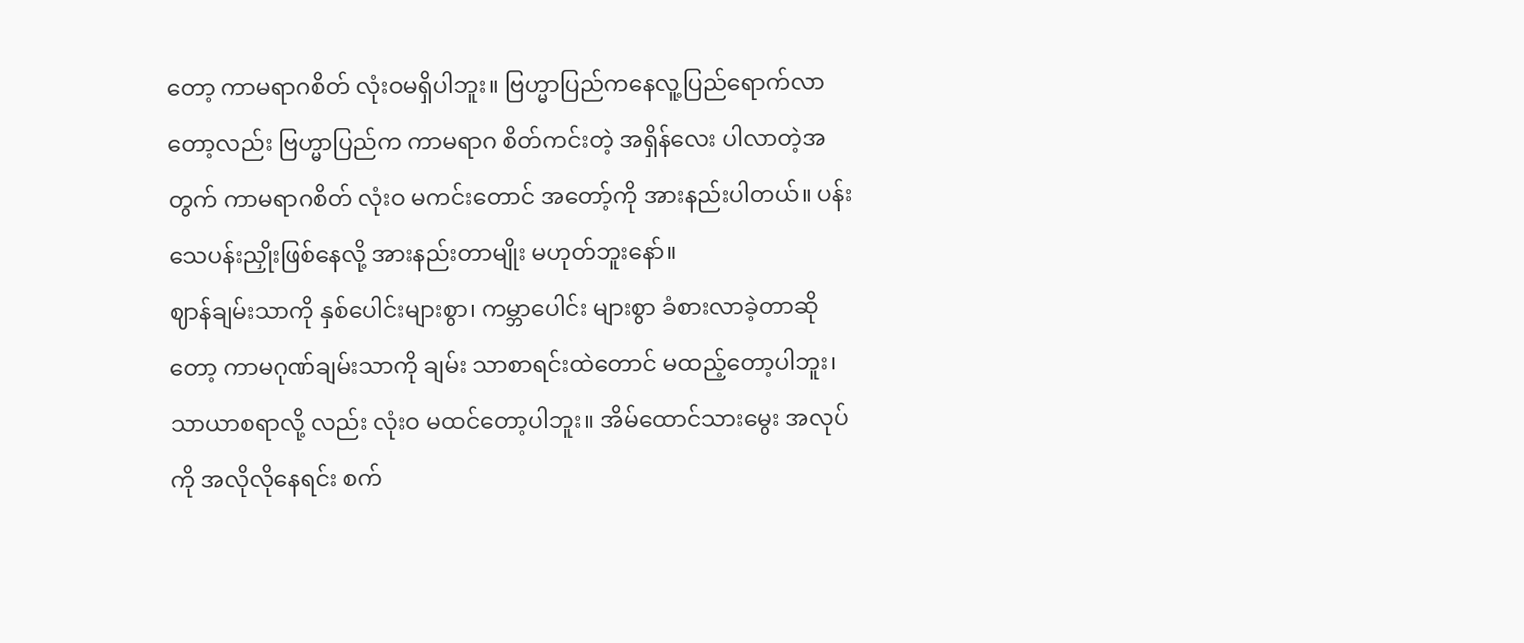တော့ ကာမရာဂစိတ် လုံးဝမရှိပါဘူး။ ဗြဟ္မာပြည်ကနေလူ့ပြည်ရောက်လာတော့လည်း ဗြဟ္မာပြည်က ကာမရာဂ စိတ်ကင်းတဲ့ အရှိန်လေး ပါလာတဲ့အတွက် ကာမရာဂစိတ် လုံးဝ မကင်းတောင် အတော့်ကို အားနည်းပါတယ်။ ပန်းသေပန်းညှိုးဖြစ်နေလို့ အားနည်းတာမျိုး မဟုတ်ဘူးနော်။
ဈာန်ချမ်းသာကို နှစ်ပေါင်းများစွာ၊ ကမ္ဘာပေါင်း များစွာ ခံစားလာခဲ့တာဆိုတော့ ကာမဂုဏ်ချမ်းသာကို ချမ်း သာစာရင်းထဲတောင် မထည့်တော့ပါဘူး၊ သာယာစရာလို့ လည်း လုံးဝ မထင်တော့ပါဘူး။ အိမ်ထောင်သားမွေး အလုပ်ကို အလိုလိုနေရင်း စက်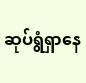ဆုပ်ရွံရှာနေ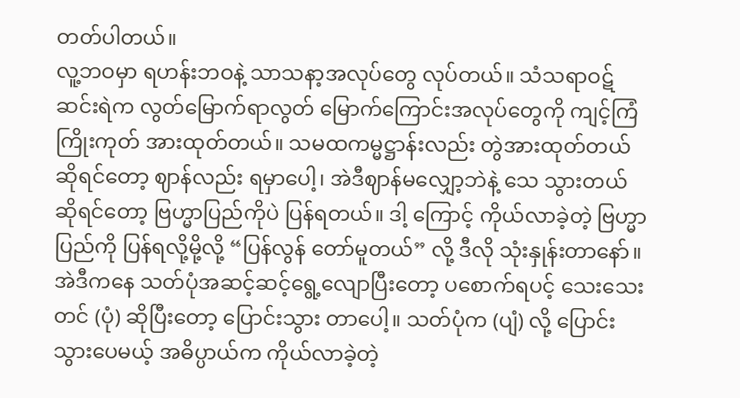တတ်ပါတယ်။
လူ့ဘဝမှာ ရဟန်းဘဝနဲ့ သာသနာ့အလုပ်တွေ လုပ်တယ်။ သံသရာဝဋ်ဆင်းရဲက လွတ်မြောက်ရာလွတ် မြောက်ကြောင်းအလုပ်တွေကို ကျင့်ကြံကြိုးကုတ် အားထုတ်တယ်။ သမထကမ္မဋ္ဌာန်းလည်း တွဲအားထုတ်တယ်ဆိုရင်တော့ ဈာန်လည်း ရမှာပေါ့၊ အဲဒီဈာန်မလျှော့ဘဲနဲ့ သေ သွားတယ်ဆိုရင်တော့ ဗြဟ္မာပြည်ကိုပဲ ပြန်ရတယ်။ ဒါ့ ကြောင့် ကိုယ်လာခဲ့တဲ့ ဗြဟ္မာပြည်ကို ပြန်ရလို့မို့လို့ “ပြန်လွန် တော်မူတယ်” လို့ ဒီလို သုံးနှုန်းတာနော်။
အဲဒီကနေ သတ်ပုံအဆင့်ဆင့်ရွေ့လျောပြီးတော့ ပစောက်ရပင့် သေးသေးတင် (ပုံ) ဆိုပြီးတော့ ပြောင်းသွား တာပေါ့။ သတ်ပုံက (ပျံ) လို့ ပြောင်းသွားပေမယ့် အဓိပ္ပာယ်က ကိုယ်လာခဲ့တဲ့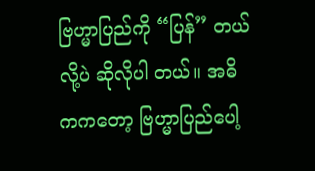ဗြဟ္မာပြည်ကို “ပြန်” တယ်လို့ပဲ ဆိုလိုပါ တယ်။ အဓိကကတော့ ဗြဟ္မာပြည်ပေါ့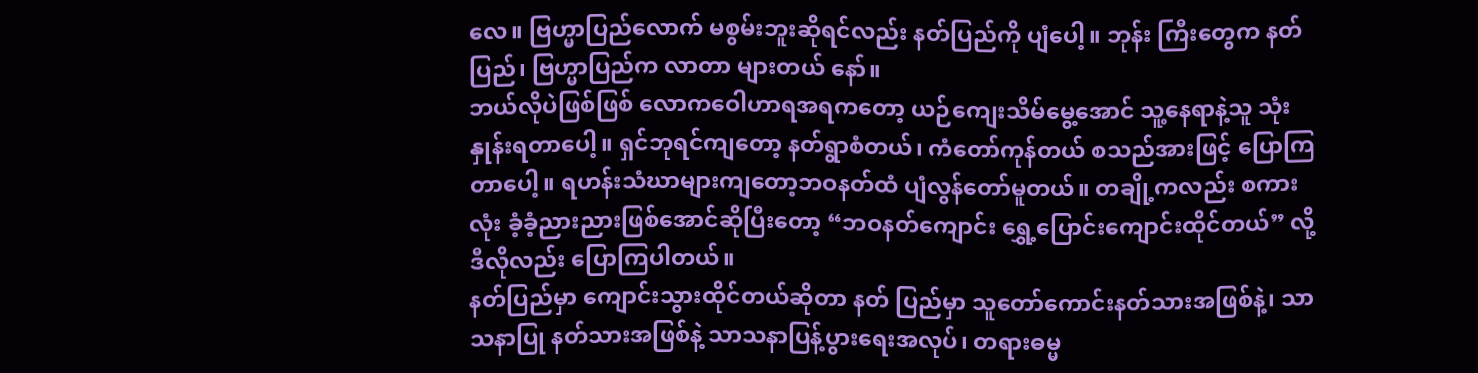လေ။ ဗြဟ္မာပြည်လောက် မစွမ်းဘူးဆိုရင်လည်း နတ်ပြည်ကို ပျံပေါ့။ ဘုန်း ကြီးတွေက နတ်ပြည်၊ ဗြဟ္မာပြည်က လာတာ များတယ် နော်။
ဘယ်လိုပဲဖြစ်ဖြစ် လောကဝေါဟာရအရကတော့ ယဉ်ကျေးသိမ်မွေ့အောင် သူ့နေရာနဲ့သူ သုံးနှုန်းရတာပေါ့။ ရှင်ဘုရင်ကျတော့ နတ်ရွာစံတယ်၊ ကံတော်ကုန်တယ် စသည်အားဖြင့် ပြောကြတာပေါ့။ ရဟန်းသံဃာများကျတော့ဘဝနတ်ထံ ပျံလွန်တော်မူတယ်။ တချို့ကလည်း စကားလုံး ခံ့ခံ့ညားညားဖြစ်အောင်ဆိုပြီးတော့ “ဘဝနတ်ကျောင်း ရွှေ့ပြောင်းကျောင်းထိုင်တယ်” လို့ ဒီလိုလည်း ပြောကြပါတယ်။
နတ်ပြည်မှာ ကျောင်းသွားထိုင်တယ်ဆိုတာ နတ် ပြည်မှာ သူတော်ကောင်းနတ်သားအဖြစ်နဲ့၊ သာသနာပြု နတ်သားအဖြစ်နဲ့ သာသနာပြန့်ပွားရေးအလုပ်၊ တရားဓမ္မ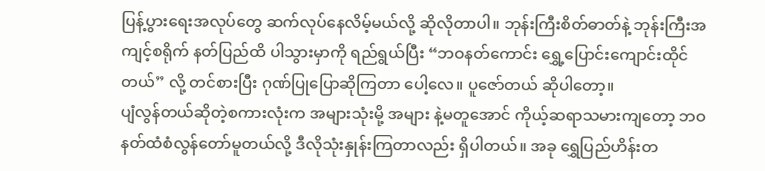ပြန့်ပွားရေးအလုပ်တွေ ဆက်လုပ်နေလိမ့်မယ်လို့ ဆိုလိုတာပါ။ ဘုန်းကြီးစိတ်ဓာတ်နဲ့ ဘုန်းကြီးအကျင့်စရိုက် နတ်ပြည်ထိ ပါသွားမှာကို ရည်ရွယ်ပြီး “ဘဝနတ်ကောင်း ရွှေ့ပြောင်းကျောင်းထိုင်တယ်” လို့ တင်စားပြီး ဂုဏ်ပြုပြောဆိုကြတာ ပေါ့လေ။ ပူဇော်တယ် ဆိုပါတော့။
ပျံလွန်တယ်ဆိုတဲ့စကားလုံးက အများသုံးမို့ အများ နဲ့မတူအောင် ကိုယ့်ဆရာသမားကျတော့ ဘဝနတ်ထံစံလွန်တော်မူတယ်လို့ ဒီလိုသုံးနှုန်းကြတာလည်း ရှိပါတယ်။ အခု ရွှေပြည်ဟိန်းတ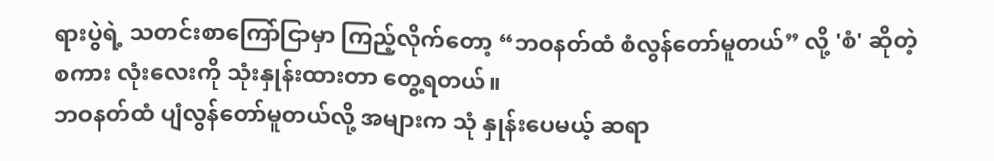ရားပွဲရဲ့ သတင်းစာကြော်ငြာမှာ ကြည့်လိုက်တော့ “ဘဝနတ်ထံ စံလွန်တော်မူတယ်” လို့ 'စံ' ဆိုတဲ့ စကား လုံးလေးကို သုံးနှုန်းထားတာ တွေ့ရတယ်။
ဘဝနတ်ထံ ပျံလွန်တော်မူတယ်လို့ အများက သုံ နှုန်းပေမယ့် ဆရာ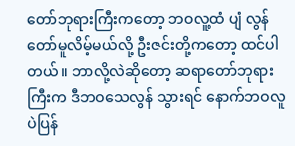တော်ဘုရားကြီးကတော့ ဘဝလူ့ထံ ပျံ လွန်တော်မူလိမ့်မယ်လို့ ဦးဇင်းတို့ကတော့ ထင်ပါတယ်။ ဘာလို့လဲဆိုတော့ ဆရာတော်ဘုရားကြီးက ဒီဘဝသေလွန် သွားရင် နောက်ဘဝလူပဲပြန်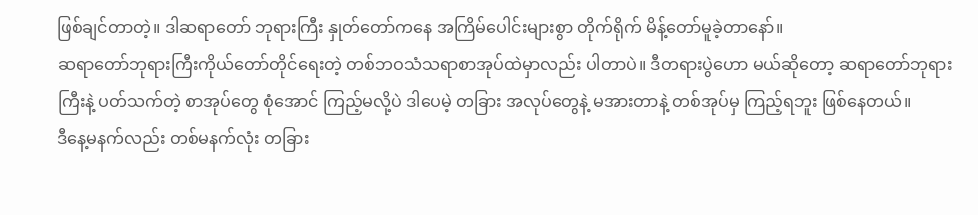ဖြစ်ချင်တာတဲ့။ ဒါဆရာတော် ဘုရားကြီး နှုတ်တော်ကနေ အကြိမ်ပေါင်းများစွာ တိုက်ရိုက် မိန့်တော်မူခဲ့တာနော်။
ဆရာတော်ဘုရားကြီးကိုယ်တော်တိုင်ရေးတဲ့ တစ်ဘဝသံသရာစာအုပ်ထဲမှာလည်း ပါတာပဲ။ ဒီတရားပွဲဟော မယ်ဆိုတော့ ဆရာတော်ဘုရားကြီးနဲ့ ပတ်သက်တဲ့ စာအုပ်တွေ စုံအောင် ကြည့်မလို့ပဲ ဒါပေမဲ့ တခြား အလုပ်တွေနဲ့ မအားတာနဲ့ တစ်အုပ်မှ ကြည့်ရဘူး ဖြစ်နေတယ်။
ဒီနေ့မနက်လည်း တစ်မနက်လုံး တခြား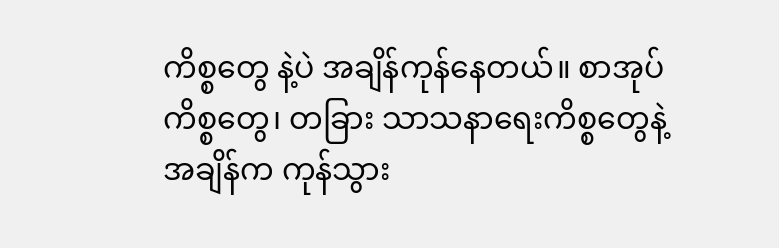ကိစ္စတွေ နဲ့ပဲ အချိန်ကုန်နေတယ်။ စာအုပ်ကိစ္စတွေ၊ တခြား သာသနာရေးကိစ္စတွေနဲ့ အချိန်က ကုန်သွား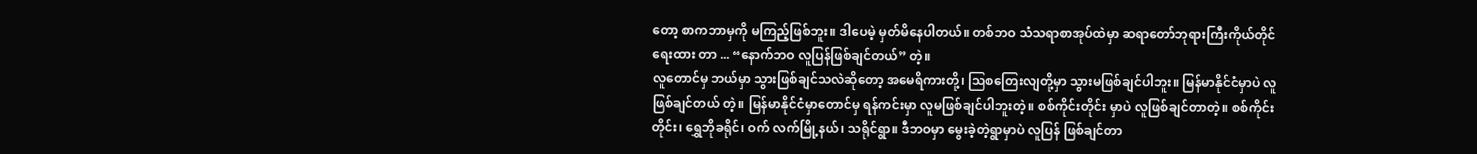တော့ စာကဘာမှကို မကြည့်ဖြစ်ဘူး။ ဒါပေမဲ့ မှတ်မိနေပါတယ်။ တစ်ဘဝ သံသရာစာအုပ်ထဲမှာ ဆရာတော်ဘုရားကြီးကိုယ်တိုင် ရေးထား တာ ... “နောက်ဘဝ လူပြန်ဖြစ်ချင်တယ်” တဲ့။
လူတောင်မှ ဘယ်မှာ သွားဖြစ်ချင်သလဲဆိုတော့ အမေရိကားတို့၊ ဩစတြေးလျတို့မှာ သွားမဖြစ်ချင်ပါဘူး။ မြန်မာနိုင်ငံမှာပဲ လူဖြစ်ချင်တယ် တဲ့။ မြန်မာနိုင်ငံမှာတောင်မှ ရန်ကင်းမှာ လူမဖြစ်ချင်ပါဘူးတဲ့။ စစ်ကိုင်းတိုင်း မှာပဲ လူဖြစ်ချင်တာတဲ့။ စစ်ကိုင်းတိုင်း၊ ရွှေဘိုခရိုင်၊ ဝက် လက်မြို့နယ်၊ သရိုင်ရွာ။ ဒီဘဝမှာ မွေးခဲ့တဲ့ရွာမှာပဲ လူပြန် ဖြစ်ချင်တာ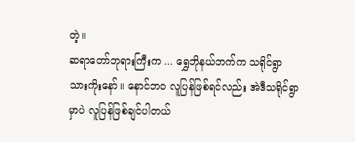တဲ့။
ဆရာတော်ဘုရားကြီးက ... ရွှေဘိုနယ်ဘက်က သရိုင်ရွာသားကိုးနော်။ နောင်ဘဝ လူပြန်ဖြစ်ရင်လည်း အဲဒီသရိုင်ရွာမှာပဲ လူပြန်ဖြစ်ချင်ပါတယ်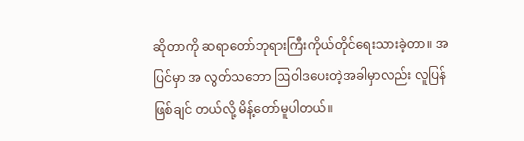ဆိုတာကို ဆရာတော်ဘုရားကြီးကိုယ်တိုင်ရေးသားခဲ့တာ။ အပြင်မှာ အ လွတ်သဘော ဩဝါဒပေးတဲ့အခါမှာလည်း လူပြန်ဖြစ်ချင် တယ်လို့ မိန့်တော်မူပါတယ်။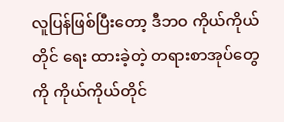လူပြန်ဖြစ်ပြီးတော့ ဒီဘဝ ကိုယ်ကိုယ်တိုင် ရေး ထားခဲ့တဲ့ တရားစာအုပ်တွေကို ကိုယ်ကိုယ်တိုင်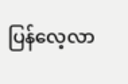ပြန်လေ့လာ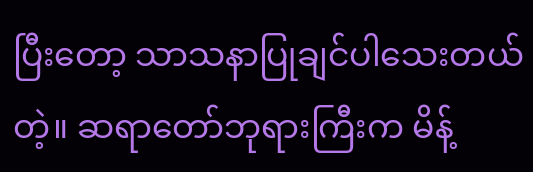ပြီးတော့ သာသနာပြုချင်ပါသေးတယ်တဲ့။ ဆရာတော်ဘုရားကြီးက မိန့်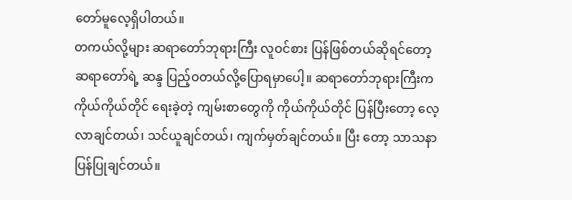တော်မူလေ့ရှိပါတယ်။
တကယ်လို့များ ဆရာတော်ဘုရားကြီး လူဝင်စား ပြန်ဖြစ်တယ်ဆိုရင်တော့ ဆရာတော်ရဲ့ ဆန္ဒ ပြည့်ဝတယ်လို့ပြောရမှာပေါ့။ ဆရာတော်ဘုရားကြီးက ကိုယ်ကိုယ်တိုင် ရေးခဲ့တဲ့ ကျမ်းစာတွေကို ကိုယ်ကိုယ်တိုင် ပြန်ပြီးတော့ လေ့ လာချင်တယ်၊ သင်ယူချင်တယ်၊ ကျက်မှတ်ချင်တယ်။ ပြီး တော့ သာသနာပြန်ပြုချင်တယ်။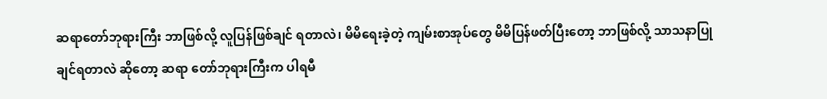ဆရာတော်ဘုရားကြီး ဘာဖြစ်လို့ လူပြန်ဖြစ်ချင် ရတာလဲ၊ မိမိရေးခဲ့တဲ့ ကျမ်းစာအုပ်တွေ မိမိပြန်ဖတ်ပြီးတော့ ဘာဖြစ်လို့ သာသနာပြုချင်ရတာလဲ ဆိုတော့ ဆရာ တော်ဘုရားကြီးက ပါရမီ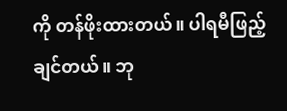ကို တန်ဖိုးထားတယ်။ ပါရမီဖြည့် ချင်တယ်။ ဘု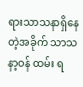ရားသာသနာရှိနေတဲ့အခိုက် သာသနာ့ဝန် ထမ်း ရ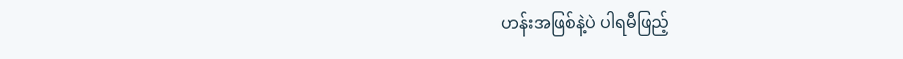ဟန်းအဖြစ်နဲ့ပဲ ပါရမီဖြည့်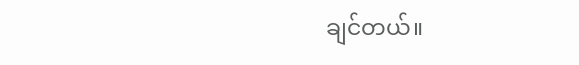ချင်တယ်။